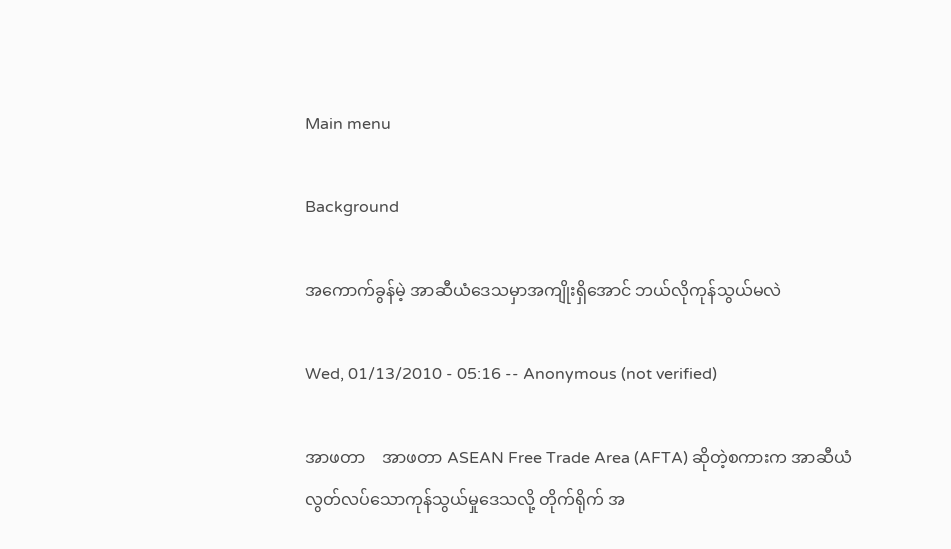Main menu

Background

အကောက်ခွန်မဲ့ အာဆီယံဒေသမှာအကျိုးရှိအောင် ဘယ်လိုကုန်သွယ်မလဲ

Wed, 01/13/2010 - 05:16 -- Anonymous (not verified)

အာဖတာ    အာဖတာ ASEAN Free Trade Area (AFTA) ဆိုတဲ့စကားက အာဆီယံလွတ်လပ်သောကုန်သွယ်မှုဒေသလို့ တိုက်ရိုက် အ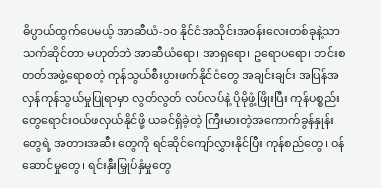ဓိပ္ပာယ်ထွက်ပေမယ့် အာဆီယံ-၁၀ နိုင်ငံအသိုင်းအဝန်းလေးတစ်ခုနဲ့သာသက်ဆိုင်တာ မဟုတ်ဘဲ အာဆီယံရော၊ အာရှရော၊ ဥရောပရော၊ ဘင်းစတတ်အဖွဲ့ရောစတဲ့ ကုန်သွယ်စီးပွားဖက်နိုင်ငံတွေ အချင်းချင်း အပြန်အလှန်ကုန်သွယ်မှုပြုရာမှာ လွတ်လွတ် လပ်လပ်နဲ့ ပိုမိုဖွံ့ဖြိုးပြီး ကုန်ပစ္စည်းတွေရောင်းဝယ်ဖလှယ်နိုင်ဖို့ ယခင်ရှိခဲ့တဲ့ ကြီးမားတဲ့အကောက်ခွန်နှုန်းတွေရဲ့ အတားအဆီး တွေကို ရင်ဆိုင်ကျော်လွှားနိုင်ပြီး ကုန်စည်တွေ၊ ဝန်ဆောင်မှုတွေ၊ ရင်းနှီးမြှုပ်နှံမှုတွေ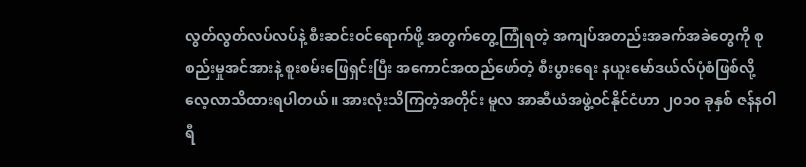လွတ်လွတ်လပ်လပ်နဲ့ စီးဆင်းဝင်ရောက်ဖို့ အတွက်တွေ့ကြုံရတဲ့ အကျပ်အတည်းအခက်အခဲတွေကို စုစည်းမှုအင်အားနဲ့ စူးစမ်းဖြေရှင်းပြီး အကောင်အထည်ဖော်တဲ့ စီးပွားရေး နယူးမော်ဒယ်လ်ပုံစံဖြစ်လို့ လေ့လာသိထားရပါတယ်။ အားလုံးသိကြတဲ့အတိုင်း မူလ အာဆီယံအဖွဲ့ဝင်နိုင်ငံဟာ ၂၀၁၀ ခုနှစ် ဇန်နဝါရီ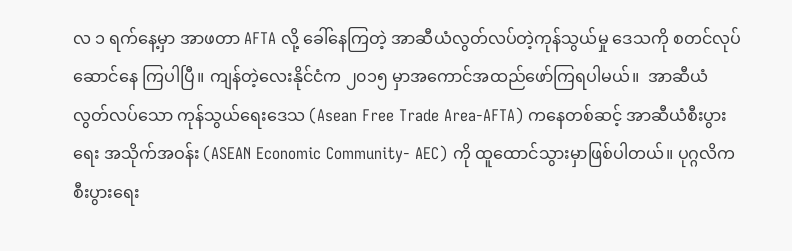လ ၁ ရက်နေ့မှာ အာဖတာ AFTA လို့ ခေါ်နေကြတဲ့ အာဆီယံလွတ်လပ်တဲ့ကုန်သွယ်မှု ဒေသကို စတင်လုပ်ဆောင်နေ ကြပါပြီ။ ကျန်တဲ့လေးနိုင်ငံက ၂၀၁၅ မှာအကောင်အထည်ဖော်ကြရပါမယ်။  အာဆီယံလွတ်လပ်သော ကုန်သွယ်ရေးဒေသ (Asean Free Trade Area-AFTA) ကနေတစ်ဆင့် အာဆီယံစီးပွားရေး အသိုက်အဝန်း (ASEAN Economic Community- AEC) ကို ထူထောင်သွားမှာဖြစ်ပါတယ်။ ပုဂ္ဂလိကစီးပွားရေး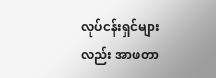လုပ်ငန်းရှင်များလည်း အာဖတာ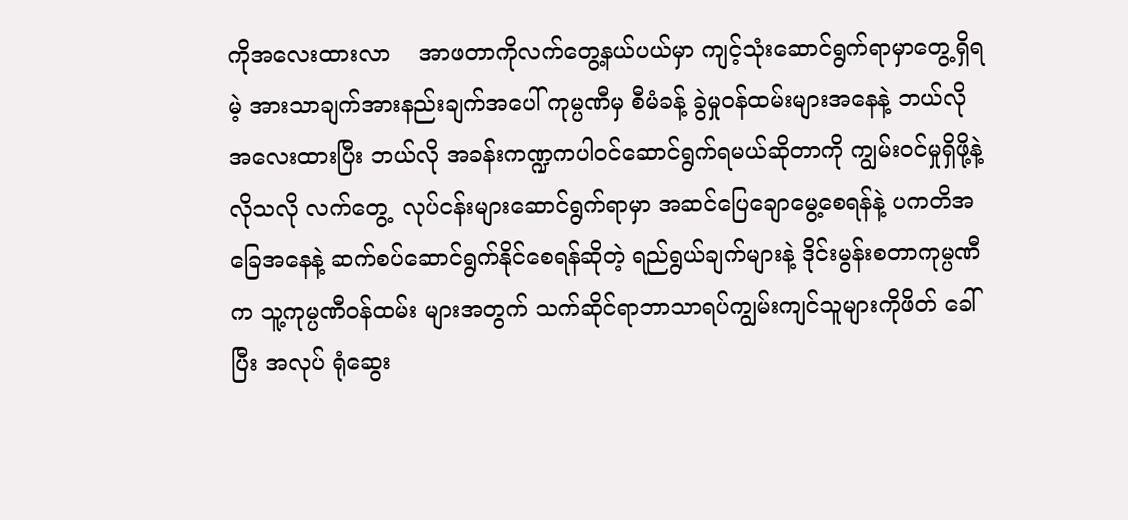ကိုအလေးထားလာ    အာဖတာကိုလက်တွေ့နယ်ပယ်မှာ ကျင့်သုံးဆောင်ရွက်ရာမှာတွေ့ရှိရမဲ့ အားသာချက်အားနည်းချက်အပေါ် ကုမ္ပဏီမှ စီမံခန့် ခွဲမှုဝန်ထမ်းများအနေနဲ့ ဘယ်လိုအလေးထားပြီး ဘယ်လို အခန်းကဏ္ဍကပါဝင်ဆောင်ရွက်ရမယ်ဆိုတာကို ကျွမ်းဝင်မှုရှိဖို့နဲ့လိုသလို လက်တွေ့  လုပ်ငန်းများဆောင်ရွက်ရာမှာ အဆင်ပြေချောမွေ့စေရန်နဲ့ ပကတိအခြေအနေနဲ့ ဆက်စပ်ဆောင်ရွက်နိုင်စေရန်ဆိုတဲ့ ရည်ရွယ်ချက်များနဲ့ ဒိုင်းမွန်းစတာကုမ္ပဏီက သူ့ကုမ္ပဏီဝန်ထမ်း များအတွက် သက်ဆိုင်ရာဘာသာရပ်ကျွမ်းကျင်သူများကိုဖိတ် ခေါ်ပြီး အလုပ် ရုံဆွေး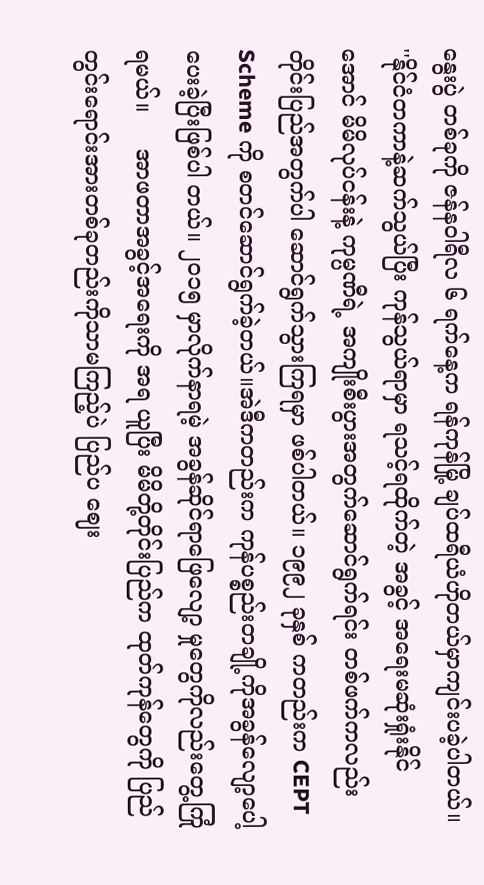နွေးပွဲ တစ်ခုကို ဇန်နဝါရီလ ၆ ရက်နေ့က ရန်ကုန်မြို့ ချပ်ထရီယံဟိုတယ်မှာကျင်းပခဲ့ပါတယ်။    ''နိုင်ငံတကာနဲ့ဆက်သွယ်ပြီး ကုန်သွယ်ရာမှာ ရသင့်ရထိုက်တဲ့ အခွင့် အရေးမဆုံးရှုံးနိုင်အောင် မိမိလုပ်ငန်းနဲ့ ကုမ္ပဏီရဲ့ အကျိုးစီးပွားအတွက်ဆောင်ရွက်ရင်း တစ်ဖက်ကလည်း တိုင်းပြည်အတွက်ပါ ဆောင်ရွက်သွားကြရမှာ ဖစ်ပါတယ်။ ၁၉၉၂ ခုနှစ် ကတည်းက CEPT Scheme ကို စတင်ဆောင်ရွက်ခဲ့တယ်။အဲဒီကတည်းက ကုန်ပစ္စည်းတချို့ကိုအခွန်လျော့ပေါ့ ပေးခဲ့ပြီးဖြစ်ပါ တယ်။ ၂၀၁၅ မှာလိုက်နာရမဲ့ အခွန်ဆိုင်ရာဖြေလျော့ မှုတွေကိုလည်းတွေ့ကြုံရမယ်။     အာဖတာအခွင့်အရေးကို အရ ယူပြီး မိမိတို့တိုင်းပြည်က ထုတ်ကုန်တွေကို ပြည်တွင်းရောင်းအားတစ်ခုတည်းကိုသာမကြည့်ပဲ ပြည်ပ ဈေး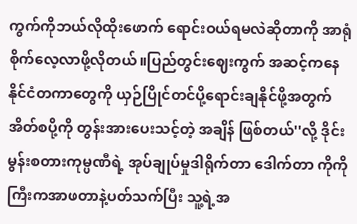ကွက်ကိုဘယ်လိုထိုးဖောက် ရောင်းဝယ်ရမလဲဆိုတာကို အာရုံစိုက်လေ့လာဖို့လိုတယ်။ပြည်တွင်းဈေးကွက် အဆင့်ကနေနိုင်ငံတကာတွေကို ယှဉ်ပြိုင်တင်ပို့ရောင်းချနိုင်ဖို့အတွက် အိတ်စပို့ကို တွန်းအားပေးသင့်တဲ့ အချိန် ဖြစ်တယ်''လို့ ဒိုင်းမွန်းစတားကုမ္ပဏီရဲ့ အုပ်ချုပ်မှုဒါရိုက်တာ ဒေါက်တာ ကိုကိုကြီးကအာဖတာနဲ့ပတ်သက်ပြီး သူ့ရဲ့အ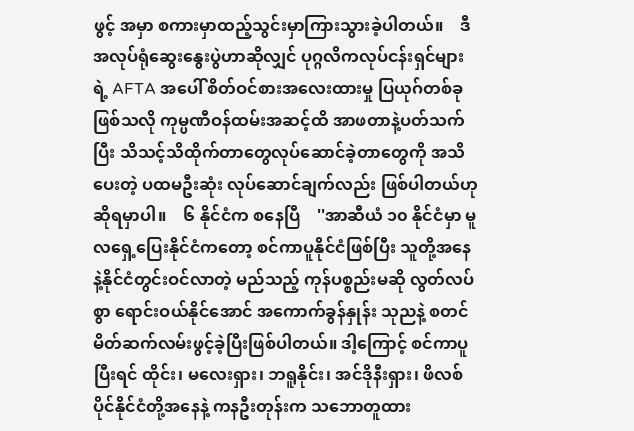ဖွင့် အမှာ စကားမှာထည့်သွင်းမှာကြားသွားခဲ့ပါတယ်။    ဒီအလုပ်ရုံဆွေးနွေးပွဲဟာဆိုလျှင် ပုဂ္ဂလိကလုပ်ငန်းရှင်များရဲ့ AFTA အပေါ် စိတ်ဝင်စားအလေးထားမှု ပြယုဂ်တစ်ခု ဖြစ်သလို ကုမ္ပဏီဝန်ထမ်းအဆင့်ထိ အာဖတာနဲ့ပတ်သက်ပြီး သိသင့်သိထိုက်တာတွေလုပ်ဆောင်ခဲ့တာတွေကို အသိပေးတဲ့ ပထမဦးဆုံး လုပ်ဆောင်ချက်လည်း ဖြစ်ပါတယ်ဟုဆိုရမှာပါ။    ၆ နိုင်ငံက စနေပြီ    ''အာဆီယံ ၁၀ နိုင်ငံမှာ မူလရှေ့ပြေးနိုင်ငံကတော့ စင်ကာပူနိုင်ငံဖြစ်ပြီး သူတို့အနေနဲ့နိုင်ငံတွင်းဝင်လာတဲ့ မည်သည့် ကုန်ပစ္စည်းမဆို လွတ်လပ်စွာ ရောင်းဝယ်နိုင်အောင် အကောက်ခွန်နှုန်း သုညနဲ့ စတင်မိတ်ဆက်လမ်းဖွင့်ခဲ့ပြီးဖြစ်ပါတယ်။ ဒါ့ကြောင့် စင်ကာပူ ပြီးရင် ထိုင်း၊ မလေးရှား၊ ဘရူနိုင်း၊ အင်ဒိုနီးရှား၊ ဖိလစ်ပိုင်နိုင်ငံတို့အနေနဲ့ ကနဦးတုန်းက သဘောတူထား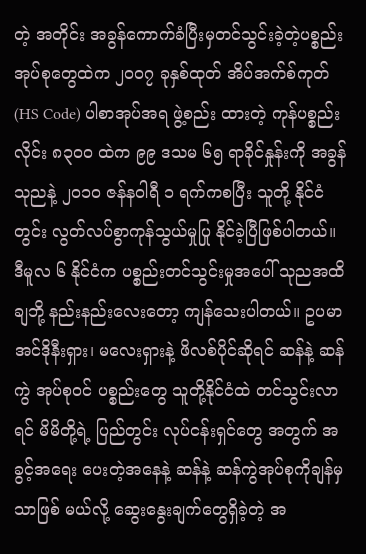တဲ့ အတိုင်း အခွန်ကောက်ခံပြီးမှတင်သွင်းခဲ့တဲ့ပစ္စည်းအုပ်စုတွေထဲက ၂၀၀၇ ခုနှစ်ထုတ် အိပ်အက်စ်ကုတ် (HS Code) ပါစာအုပ်အရ ဖွဲ့စည်း ထားတဲ့ ကုန်ပစ္စည်းလိုင်း ၈၃၀၀ ထဲက ၉၉ ဒသမ ၆၅ ရာခိုင်နှုန်းကို အခွန်သုညနဲ့ ၂၀၁၀ ဇန်နဝါရီ ၁ ရက်ကစပြီး သူတို့ နိုင်ငံတွင်း လွတ်လပ်စွာကုန်သွယ်မှုပြု နိုင်ခဲ့ပြီဖြစ်ပါတယ်။ ဒီမူလ ၆ နိုင်ငံက ပစ္စည်းတင်သွင်းမှုအပေါ် သုညအထိ ချဘို့ နည်းနည်းလေးတော့ ကျန်သေးပါတယ်။ ဥပမာ အင်ဒိုနီးရှား၊ မလေးရှားနဲ့ ဖိလစ်ပိုင်ဆိုရင် ဆန်နဲ့ ဆန်ကွဲ အုပ်စုဝင် ပစ္စည်းတွေ သူတို့နိုင်ငံထဲ တင်သွင်းလာ ရင် မိမိတို့ရဲ့ ပြည်တွင်း လုပ်ငန်းရှင်တွေ အတွက် အခွင့်အရေး ပေးတဲ့အနေနဲ့ ဆန်နဲ့ ဆန်ကွဲအုပ်စုကိုချန်မှသာဖြစ် မယ်လို့ ဆွေးနွေးချက်တွေရှိခဲ့တဲ့ အ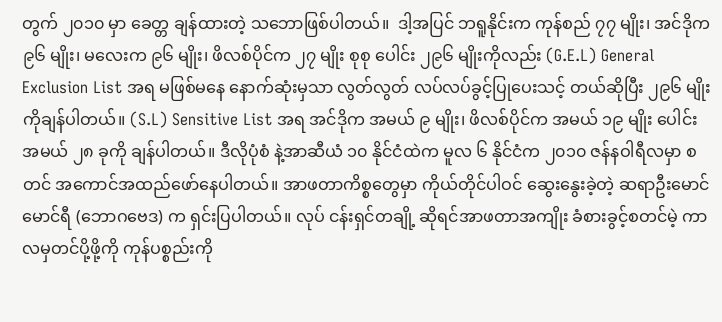တွက် ၂၀၁၀ မှာ ခေတ္တ ချန်ထားတဲ့ သဘောဖြစ်ပါတယ်။  ဒါ့အပြင် ဘရူနိုင်းက ကုန်စည် ၇၇ မျိုး၊ အင်ဒိုက ၉၆ မျိုး၊ မလေးက ၉၆ မျိုး၊ ဖိလစ်ပိုင်က ၂၇ မျိုး စုစု ပေါင်း ၂၉၆ မျိုးကိုလည်း (G.E.L) General Exclusion List အရ မဖြစ်မနေ နောက်ဆုံးမှသာ လွတ်လွတ် လပ်လပ်ခွင့်ပြုပေးသင့် တယ်ဆိုပြီး ၂၉၆ မျိုးကိုချန်ပါတယ်။ (S.L) Sensitive List အရ အင်ဒိုက အမယ် ၉ မျိုး၊ ဖိလစ်ပိုင်က အမယ် ၁၉ မျိုး ပေါင်း အမယ် ၂၈ ခုကို ချန်ပါတယ်။ ဒီလိုပုံစံ နဲ့အာဆီယံ ၁၀ နိုင်ငံထဲက မူလ ၆ နိုင်ငံက ၂၀၁၀ ဇန်နဝါရီလမှာ စတင် အကောင်အထည်ဖော်နေပါတယ်။ အာဖတာကိစ္စတွေမှာ ကိုယ်တိုင်ပါဝင် ဆွေးနွေးခဲ့တဲ့ ဆရာဦးမောင်မောင်ရီ (ဘောဂဗေဒ) က ရှင်းပြပါတယ်။ လုပ် ငန်းရှင်တချို့ ဆိုရင်အာဖတာအကျိုး ခံစားခွင့်စတင်မဲ့ ကာလမှတင်ပို့ဖို့ကို ကုန်ပစ္စည်းကို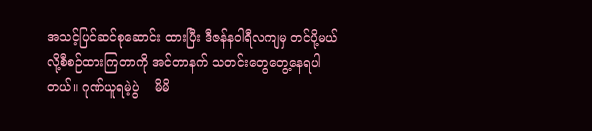အသင့်ပြင်ဆင်စုဆောင်း ထားပြီး ဒီဇန်နဝါရီလကျမှ တင်ပို့မယ် လို့စီစဉ်ထားကြတာကို အင်တာနက် သတင်းတွေတွေ့နေရပါတယ်။ ဂုဏ်ယူရမဲ့ပွဲ    မိမိ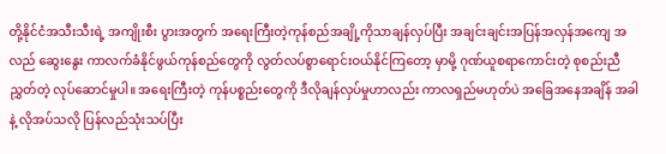တို့နိုင်ငံအသီးသီးရဲ့ အကျိုးစီး ပွားအတွက် အရေးကြီးတဲ့ကုန်စည်အချို့ကိုသာချန်လှပ်ပြီး အချင်းချင်းအပြန်အလှန်အကျေ အလည် ဆွေးနွေး ကာလက်ခံနိုင်ဖွယ်ကုန်စည်တွေကို လွတ်လပ်စွာရောင်းဝယ်နိုင်ကြတော့ မှာမို့ ဂုဏ်ယူစရာကောင်းတဲ့ စုစည်းညီ ညွှတ်တဲ့ လုပ်ဆောင်မှုပါ။ အရေးကြီးတဲ့ ကုန်ပစ္စည်းတွေကို ဒီလိုချန်လှပ်မှုဟာလည်း ကာလရှည်မဟုတ်ပဲ အခြေအနေအချိန် အခါနဲ့ လိုအပ်သလို ပြန်လည်သုံးသပ်ပြီး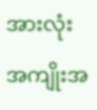အားလုံးအကျိုးအ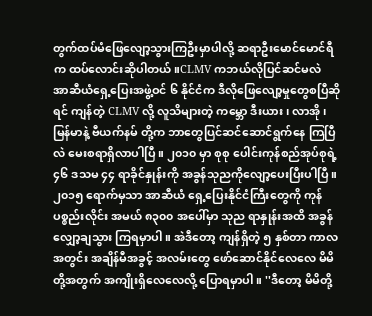တွက်ထပ်မံဖြေလျော့သွားကြဦးမှာပါလို့ ဆရာဦးမောင်မောင်ရီက ထပ်လောင်းဆိုပါတယ်။CLMV ကဘယ်လိုပြင်ဆင်မလဲ    အာဆီယံရှေ့ပြေးအဖွဲ့ဝင် ၆ နိုင်ငံက ဒီလိုဖြေလျော့မှုတွေစပြီဆိုရင် ကျန်တဲ့ CLMV လို့ လူသိများတဲ့ ကမ္ဘော ဒီးယား၊ လာအို၊ မြန်မာနဲ့ ဗီယက်နမ် တို့က ဘာတွေပြင်ဆင်ဆောင်ရွက်နေ ကြပြီလဲ မေးစရာရှိလာပါပြီ။ ၂၀၁၀ မှာ စုစု ပေါင်းကုန်စည်အုပ်စုရဲ့ ၄၆ ဒသမ ၄၄ ရာခိုင်နှုန်းကို အခွန်သုညကိုလျော့ပေးပြီးပါပြီ။ ၂၀၁၅ ရောက်မှသာ အာဆီယံ ရှေ့ပြေးနိုင်ငံကြီးတွေကို ကုန် ပစ္စည်းလိုင်း အမယ် ၈၃၀၀ အပေါ်မှာ သုည ရာနှုန်းအထိ အခွန်လျှော့ချသွား ကြရမှာပါ။ အဲဒီတော့ ကျန်ရှိတဲ့ ၅ နှစ်တာ ကာလအတွင်း အချိန်မီအခွင့် အလမ်းတွေ ဖော်ဆောင်နိုင်လေလေ မိမိတို့အတွက် အကျိုးရှိလေလေလို့ ပြောရမှာပါ။ ''ဒီတော့ မိမိတို့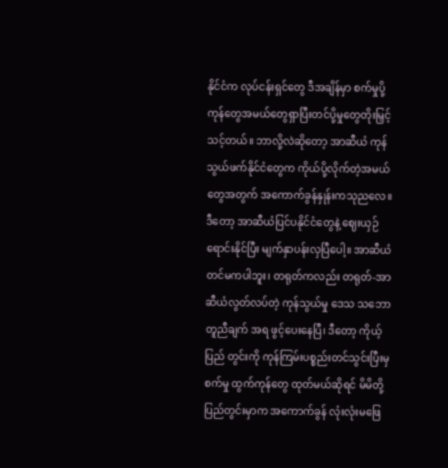နိုင်ငံက လုပ်ငန်းရှင်တွေ ဒီအချိန်မှာ စက်မှုပို့ကုန်တွေအမယ်တွေရှာပြီးတင်ပို့မှုတွေတိုးမြှင့်သင့်တယ်။ ဘာလို့လဲဆိုတော့ အာဆီယံ ကုန်သွယ်ဖက်နိုင်ငံတွေက ကိုယ်ပို့လိုက်တဲ့အမယ်တွေအတွက် အကောက်ခွန်နှုန်းကသုညလေ။ ဒီတော့ အာဆီယံပြင်ပနိုင်ငံတွေနဲ့ ဈေးယှဉ်ရောင်းနိုင်ပြီး မျက်နှာပန်းလှပြီပေါ့။ အာဆီယံတင်မကပါဘူး၊ တရုတ်ကလည်း တရုတ်-အာဆီယံလွတ်လပ်တဲ့ ကုန်သွယ်မှု ဒေသ သဘောတူညီချက် အရ ဖွင့်ပေးနေပြီ၊ ဒီတော့ ကိုယ့်ပြည် တွင်းကို ကုန်ကြမ်းပစ္စည်းတင်သွင်းပြီးမှ စက်မှု ထွက်ကုန်တွေ ထုတ်မယ်ဆိုရင် မိမိတို့ ပြည်တွင်းမှာက အကောက်ခွန် လုံးလုံးမဖြေ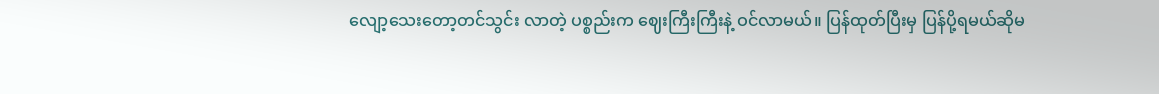လျော့သေးတော့တင်သွင်း လာတဲ့ ပစ္စည်းက ဈေးကြီးကြီးနဲ့ ဝင်လာမယ်။ ပြန်ထုတ်ပြီးမှ ပြန်ပို့ရမယ်ဆိုမ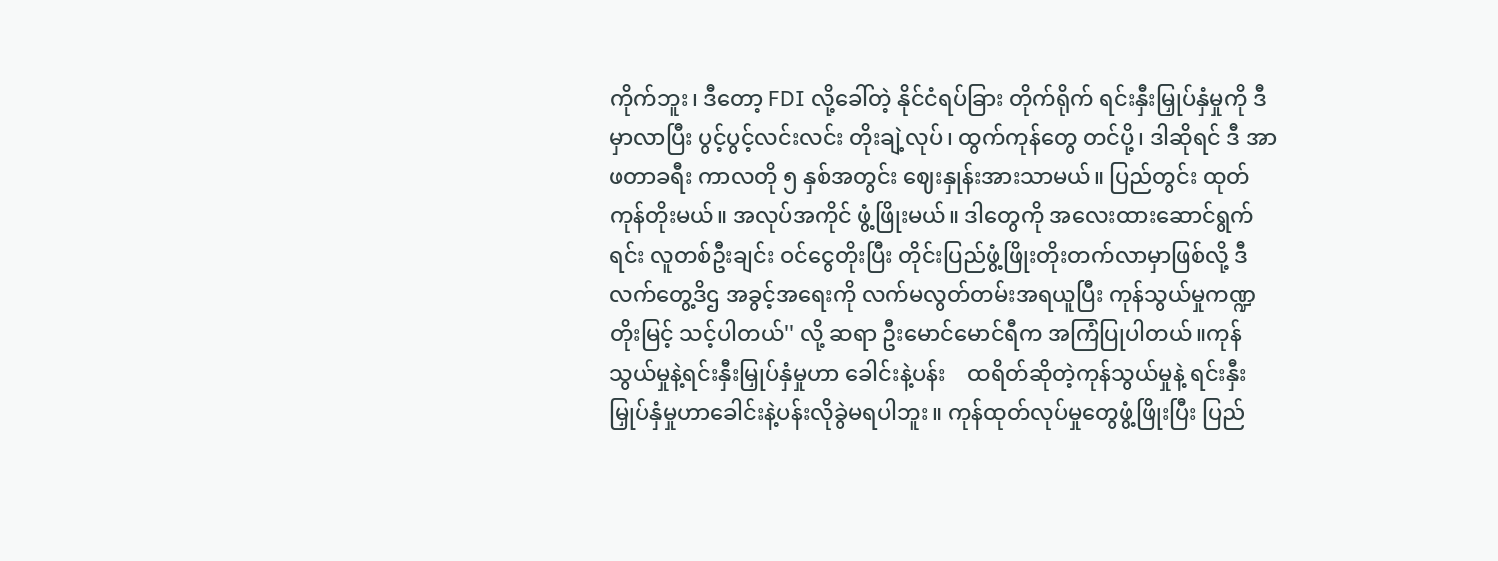ကိုက်ဘူး၊ ဒီတော့ FDI လို့ခေါ်တဲ့ နိုင်ငံရပ်ခြား တိုက်ရိုက် ရင်းနှီးမြှုပ်နှံမှုကို ဒီမှာလာပြီး ပွင့်ပွင့်လင်းလင်း တိုးချဲ့လုပ်၊ ထွက်ကုန်တွေ တင်ပို့၊ ဒါဆိုရင် ဒီ အာဖတာခရီး ကာလတို ၅ နှစ်အတွင်း ဈေးနှုန်းအားသာမယ်။ ပြည်တွင်း ထုတ်ကုန်တိုးမယ်။ အလုပ်အကိုင် ဖွံ့ဖြိုးမယ်။ ဒါတွေကို အလေးထားဆောင်ရွက်ရင်း လူတစ်ဦးချင်း ဝင်ငွေတိုးပြီး တိုင်းပြည်ဖွံ့ဖြိုးတိုးတက်လာမှာဖြစ်လို့ ဒီလက်တွေ့ဒိဌ အခွင့်အရေးကို လက်မလွတ်တမ်းအရယူပြီး ကုန်သွယ်မှုကဏ္ဍတိုးမြင့် သင့်ပါတယ်'' လို့ ဆရာ ဦးမောင်မောင်ရီက အကြံပြုပါတယ်။ကုန်သွယ်မှုနဲ့ရင်းနှီးမြှုပ်နှံမှုဟာ ခေါင်းနဲ့ပန်း    ထရိတ်ဆိုတဲ့ကုန်သွယ်မှုနဲ့ ရင်းနှီးမြှုပ်နှံမှုဟာခေါင်းနဲ့ပန်းလိုခွဲမရပါဘူး။ ကုန်ထုတ်လုပ်မှုတွေဖွံ့ဖြိုးပြီး ပြည်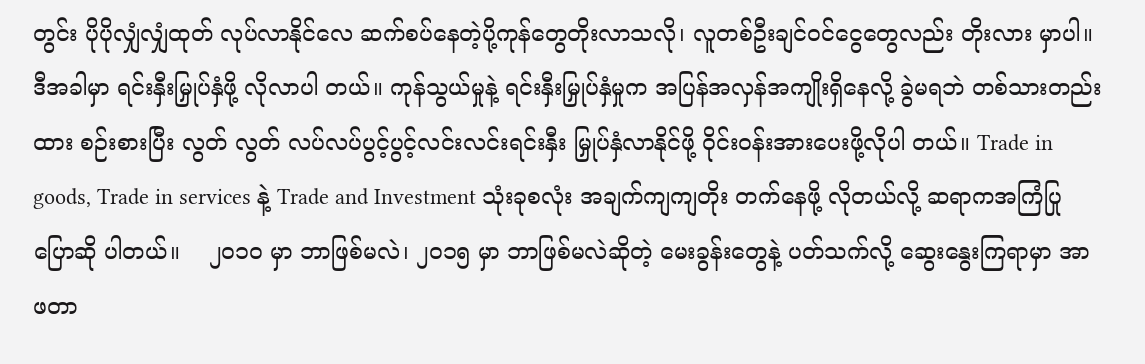တွင်း ပိုပိုလျှံလျှံထုတ် လုပ်လာနိုင်လေ ဆက်စပ်နေတဲ့ပို့ကုန်တွေတိုးလာသလို၊ လူတစ်ဦးချင်ဝင်ငွေတွေလည်း တိုးလား မှာပါ။ ဒီအခါမှာ ရင်းနှီးမြှုပ်နှံဖို့ လိုလာပါ တယ်။ ကုန်သွယ်မှုနဲ့ ရင်းနှီးမြှုပ်နှံမှုက အပြန်အလှန်အကျိုးရှိနေလို့ ခွဲမရဘဲ တစ်သားတည်းထား စဉ်းစားပြီး လွတ် လွတ် လပ်လပ်ပွင့်ပွင့်လင်းလင်းရင်းနှီး မြှုပ်နှံလာနိုင်ဖို့ ဝိုင်းဝန်းအားပေးဖို့လိုပါ တယ်။ Trade in goods, Trade in services နဲ့ Trade and Investment သုံးခုစလုံး အချက်ကျကျတိုး တက်နေဖို့ လိုတယ်လို့ ဆရာကအကြံပြုပြောဆို ပါတယ်။    ၂၀၁၀ မှာ ဘာဖြစ်မလဲ၊ ၂၀၁၅ မှာ ဘာဖြစ်မလဲဆိုတဲ့ မေးခွန်းတွေနဲ့ ပတ်သက်လို့ ဆွေးနွေးကြရာမှာ အာဖတာ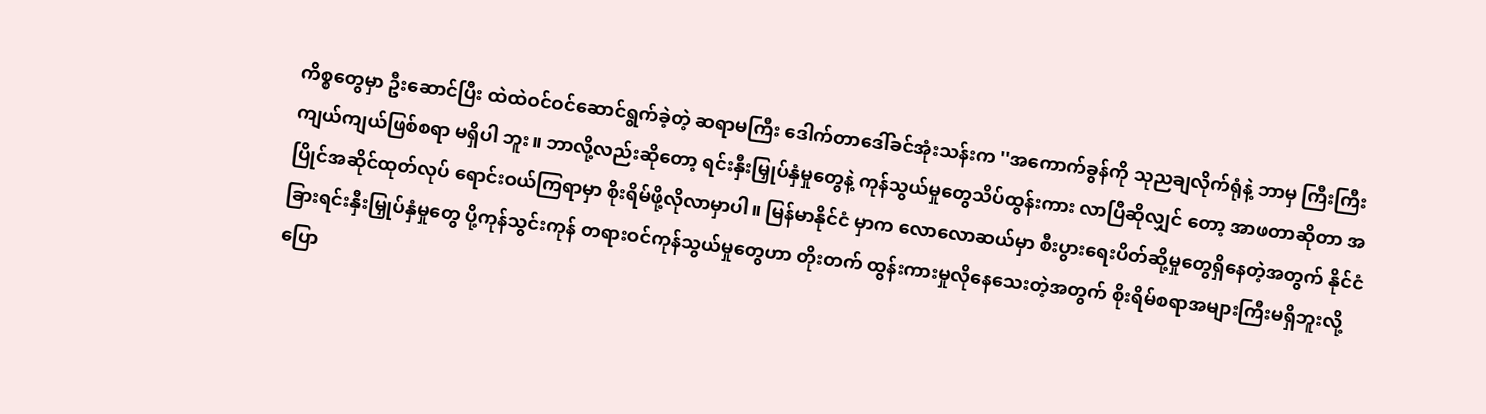ကိစ္စတွေမှာ ဦးဆောင်ပြီး ထဲထဲဝင်ဝင်ဆောင်ရွက်ခဲ့တဲ့ ဆရာမကြီး ဒေါက်တာဒေါ်ခင်အုံးသန်းက ''အကောက်ခွန်ကို သုညချလိုက်ရုံနဲ့ ဘာမှ ကြီးကြီးကျယ်ကျယ်ဖြစ်စရာ မရှိပါ ဘူး။ ဘာလို့လည်းဆိုတော့ ရင်းနှီးမြှုပ်နှံမှုတွေနဲ့ ကုန်သွယ်မှုတွေသိပ်ထွန်းကား လာပြီဆိုလျှင် တော့ အာဖတာဆိုတာ အပြိုင်အဆိုင်ထုတ်လုပ် ရောင်းဝယ်ကြရာမှာ စိုးရိမ်ဖို့လိုလာမှာပါ။ မြန်မာနိုင်ငံ မှာက လောလောဆယ်မှာ စီးပွားရေးပိတ်ဆို့မှုတွေရှိနေတဲ့အတွက် နိုင်ငံခြားရင်းနှီးမြှုပ်နှံမှုတွေ ပို့ကုန်သွင်းကုန် တရားဝင်ကုန်သွယ်မှုတွေဟာ တိုးတက် ထွန်းကားမှုလိုနေသေးတဲ့အတွက် စိုးရိမ်စရာအများကြီးမရှိဘူးလို့ ပြော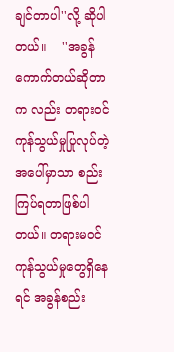ချင်တာပါ''လို့ ဆိုပါတယ်။    ''အခွန်ကောက်တယ်ဆိုတာက လည်း တရားဝင် ကုန်သွယ်မှုပြုလုပ်တဲ့ အပေါ်မှာသာ စည်းကြပ်ရတာဖြစ်ပါတယ်။ တရားမဝင် ကုန်သွယ်မှုတွေရှိနေရင် အခွန်စည်း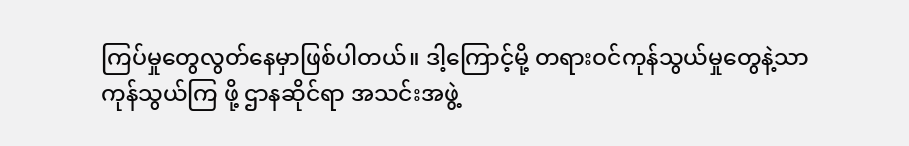ကြပ်မှုတွေလွတ်နေမှာဖြစ်ပါတယ်။ ဒါ့ကြောင့်မို့ တရားဝင်ကုန်သွယ်မှုတွေနဲ့သာ ကုန်သွယ်ကြ ဖို့ ဌာနဆိုင်ရာ အသင်းအဖွဲ့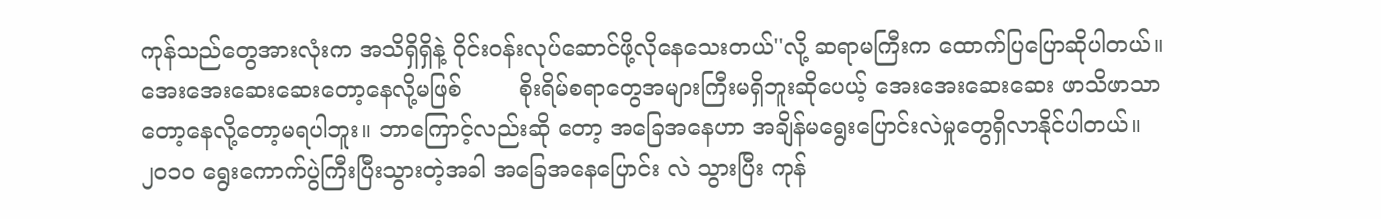ကုန်သည်တွေအားလုံးက အသိရှိရှိနဲ့ ဝိုင်းဝန်းလုပ်ဆောင်ဖို့လိုနေသေးတယ်''လို့ ဆရာမကြီးက ထောက်ပြပြောဆိုပါတယ်။အေးအေးဆေးဆေးတော့နေလို့မဖြစ်        စိုးရိမ်စရာတွေအများကြီးမရှိဘူးဆိုပေယ့် အေးအေးဆေးဆေး ဖာသိဖာသာတော့နေလို့တော့မရပါဘူး။ ဘာကြောင့်လည်းဆို တော့ အခြေအနေဟာ အချိန်မရွေးပြောင်းလဲမှုတွေရှိလာနိုင်ပါတယ်။ ၂၀၁၀ ရွေးကောက်ပွဲကြီးပြီးသွားတဲ့အခါ အခြေအနေပြောင်း လဲ သွားပြီး ကုန်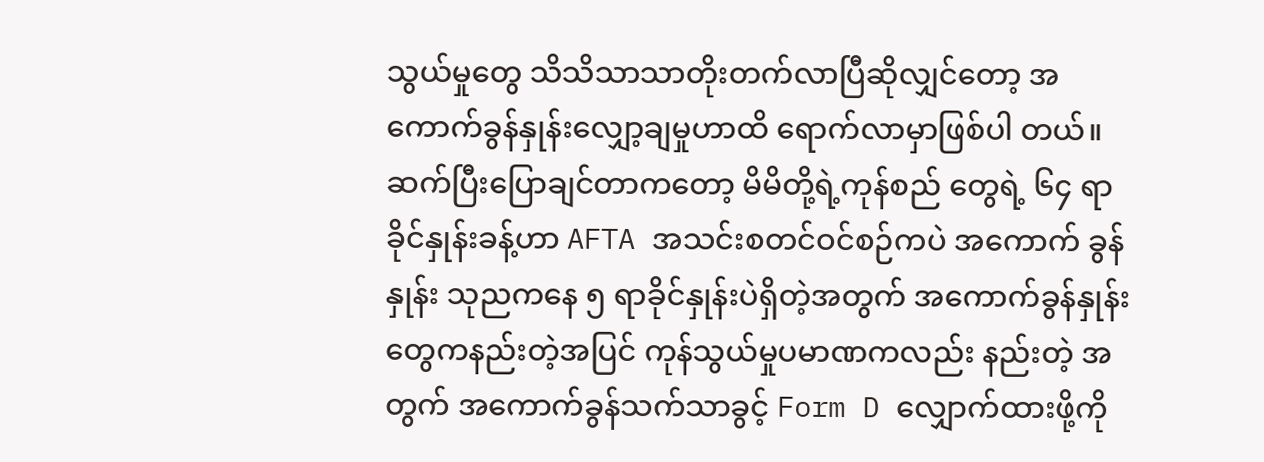သွယ်မှုတွေ သိသိသာသာတိုးတက်လာပြီဆိုလျှင်တော့ အကောက်ခွန်နှုန်းလျှော့ချမှုဟာထိ ရောက်လာမှာဖြစ်ပါ တယ်။ ဆက်ပြီးပြောချင်တာကတော့ မိမိတို့ရဲ့ကုန်စည် တွေရဲ့ ၆၄ ရာခိုင်နှုန်းခန့်ဟာ AFTA အသင်းစတင်ဝင်စဉ်ကပဲ အကောက် ခွန်နှုန်း သုညကနေ ၅ ရာခိုင်နှုန်းပဲရှိတဲ့အတွက် အကောက်ခွန်နှုန်းတွေကနည်းတဲ့အပြင် ကုန်သွယ်မှုပမာဏကလည်း နည်းတဲ့ အတွက် အကောက်ခွန်သက်သာခွင့် Form D လျှောက်ထားဖို့ကို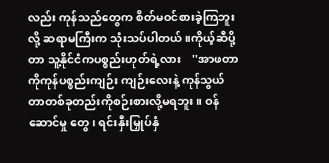လည်း ကုန်သည်တွေက စိတ်မဝင်စားခဲ့ကြဘူးလို့ ဆရာမကြီးက သုံးသပ်ပါတယ်။ကိုယ့်ဆီပို့တာ သူ့နိုင်ငံကပစ္စည်းဟုတ်ရဲ့လား    ''အာဖတာကိုကုန်ပစ္စည်းကျဉ်း ကျဉ်းလေးနဲ့ ကုန်သွယ်တာတစ်ခုတည်းကိုစဉ်းစားလို့မရဘူး။ ဝန်ဆောင်မှု တွေ၊ ရင်းနှီးမြှုပ်နှံ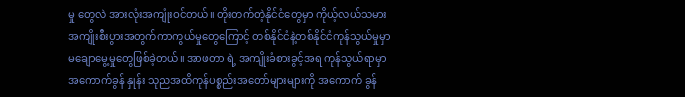မှု တွေလဲ အားလုံးအကျုံးဝင်တယ်။ တိုးတက်တဲ့နိုင်ငံတွေမှာ ကိုယ့်လယ်သမား အကျိုးစီးပွားအတွက်ကာကွယ်မှုတွေကြောင့် တစ်နိုင်ငံနဲ့တစ်နိုင်ငံကုန်သွယ်မှုမှာ မချောမွေ့မှုတွေဖြစ်ခဲ့တယ်။ အာဖတာ ရဲ့ အကျိုးခံစားခွင့်အရ ကုန်သွယ်ရာမှာ အကောက်ခွန် နှုန်း သုညအထိကုန်ပစ္စည်းအတော်များများကို အကောက် ခွန်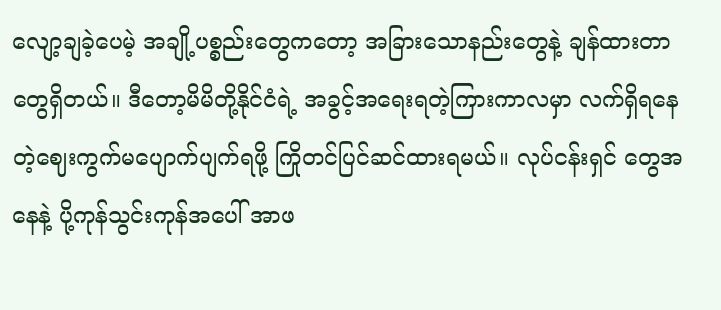လျော့ချခဲ့ပေမဲ့ အချို့ပစ္စည်းတွေကတော့ အခြားသောနည်းတွေနဲ့ ချန်ထားတာတွေရှိတယ်။ ဒီတော့မိမိတို့နိုင်ငံရဲ့ အခွင့်အရေးရတဲ့ကြားကာလမှာ လက်ရှိရနေတဲ့ဈေးကွက်မပျောက်ပျက်ရဖို့ ကြိုတင်ပြင်ဆင်ထားရမယ်။ လုပ်ငန်းရှင် တွေအနေနဲ့ ပို့ကုန်သွင်းကုန်အပေါ် အာဖ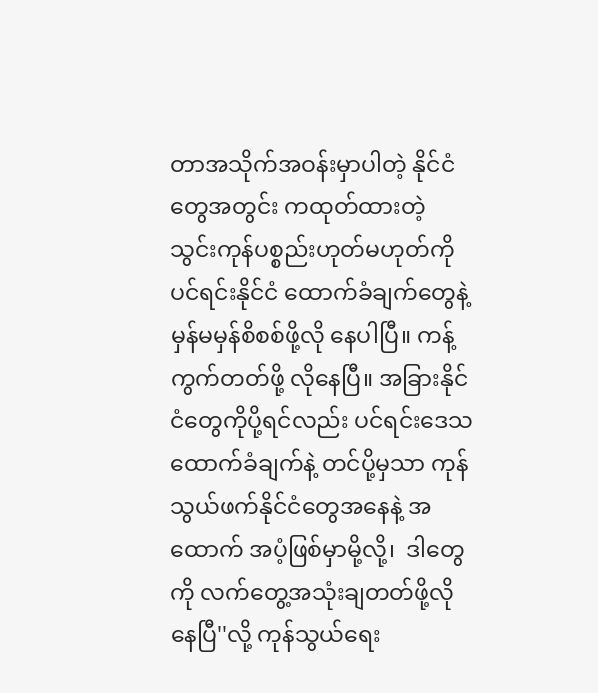တာအသိုက်အဝန်းမှာပါတဲ့ နိုင်ငံတွေအတွင်း ကထုတ်ထားတဲ့ သွင်းကုန်ပစ္စည်းဟုတ်မဟုတ်ကို ပင်ရင်းနိုင်ငံ ထောက်ခံချက်တွေနဲ့ မှန်မမှန်စိစစ်ဖို့လို နေပါပြီ။ ကန့်ကွက်တတ်ဖို့ လိုနေပြီ။ အခြားနိုင်ငံတွေကိုပို့ရင်လည်း ပင်ရင်းဒေသထောက်ခံချက်နဲ့ တင်ပို့မှသာ ကုန်သွယ်ဖက်နိုင်ငံတွေအနေနဲ့ အထောက် အပံ့ဖြစ်မှာမို့လို့၊  ဒါတွေကို လက်တွေ့အသုံးချတတ်ဖို့လိုနေပြီ''လို့ ကုန်သွယ်ရေး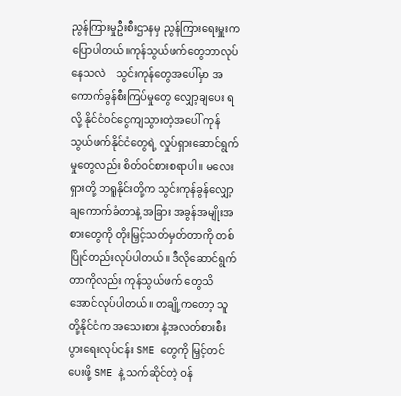ညွန်ကြားမှုဦးစီးဌာနမှ ညွန်ကြားရေးမှူးက ပြောပါတယ်။ကုန်သွယ်ဖက်တွေဘာလုပ်နေသလဲ    သွင်းကုန်တွေအပေါ်မှာ အကောက်ခွန်စီးကြပ်မှုတွေ လျှော့ချပေး ရလို့ နိုင်ငံဝင်ငွေကျသွားတဲ့အပေါ် ကုန်သွယ်ဖက်နိုင်ငံတွေရဲ့ လှုပ်ရှားဆောင်ရွက်မှုတွေလည်း စိတ်ဝင်စားစရာပါ။ မလေးရှားတို့ ဘရူနိုင်းတို့က သွင်းကုန်ခွန်လျှော့ချကောက်ခံတာနဲ့ အခြား အခွန်အမျိုးအစားတွေကို တိုးမြှင့်သတ်မှတ်တာကို တစ်ပြိုင်တည်းလုပ်ပါတယ်။ ဒီလိုဆောင်ရွက်တာကိုလည်း ကုန်သွယ်ဖက် တွေသိအောင်လုပ်ပါတယ်။ တချို့ကတော့ သူတို့နိုင်ငံက အသေးစား နဲ့အလတ်စားစီးပွားရေးလုပ်ငန်း SME တွေကို မြှင့်တင်ပေးဖို့ SME နဲ့ သက်ဆိုင်တဲ့ ဝန်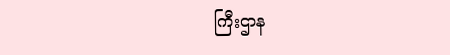ကြီးဌာန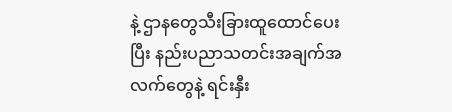နဲ့ ဌာနတွေသီးခြားထူထောင်ပေးပြီး နည်းပညာသတင်းအချက်အလက်တွေနဲ့ ရင်းနှီး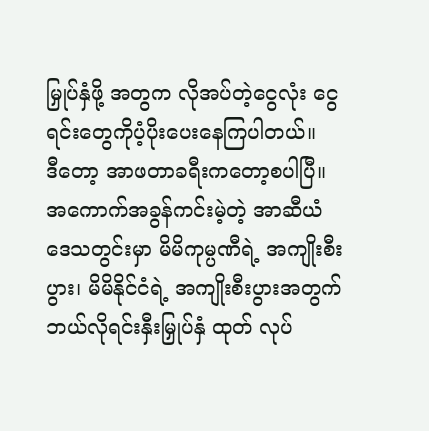မြှုပ်နှံဖို့ အတွက လိုအပ်တဲ့ငွေလုံး ငွေရင်းတွေကိုပံ့ပိုးပေးနေကြပါတယ်။    ဒီတော့ အာဖတာခရီးကတော့စပါပြီ။ အကောက်အခွန်ကင်းမဲ့တဲ့ အာဆီယံဒေသတွင်းမှာ မိမိကုမ္ပဏီရဲ့ အကျိုးစီးပွား၊ မိမိနိုင်ငံရဲ့ အကျိုးစီးပွားအတွက် ဘယ်လိုရင်းနှီးမြှုပ်နှံ ထုတ် လုပ်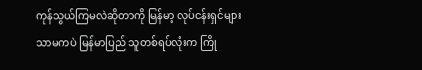ကုန်သွယ်ကြမလဲဆိုတာကို မြန်မာ့ လုပ်ငန်းရှင်များသာမကပဲ မြန်မာပြည် သူတစ်ရပ်လုံးက ကြို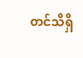တင်သိရှိ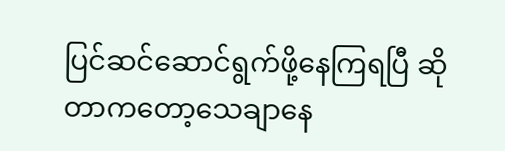ပြင်ဆင်ဆောင်ရွက်ဖို့နေကြရပြီ ဆိုတာကတော့သေချာနေ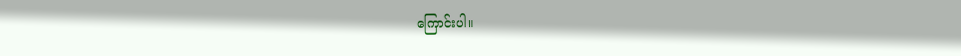ကြောင်းပါ။